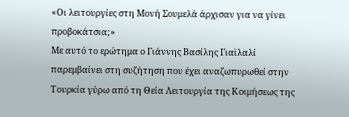«Οι λειτουργίες στη Μονή Σουμελά άρχισαν για να γίνει προβοκάτσια;»
Με αυτό το ερώτημα ο Γιάννης Βασίλης Γιαϊλαλί παρεμβαίνει στη συζήτηση που έχει αναζωπυρωθεί στην Τουρκία γύρω από τη Θεία Λειτουργία της Κοιμήσεως της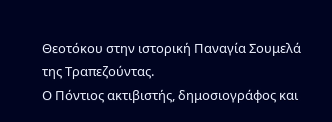Θεοτόκου στην ιστορική Παναγία Σουμελά της Τραπεζούντας.
Ο Πόντιος ακτιβιστής, δημοσιογράφος και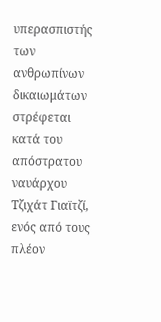υπερασπιστής των ανθρωπίνων δικαιωμάτων στρέφεται κατά του απόστρατου ναυάρχου Τζιχάτ Γιαϊτζί, ενός από τους πλέον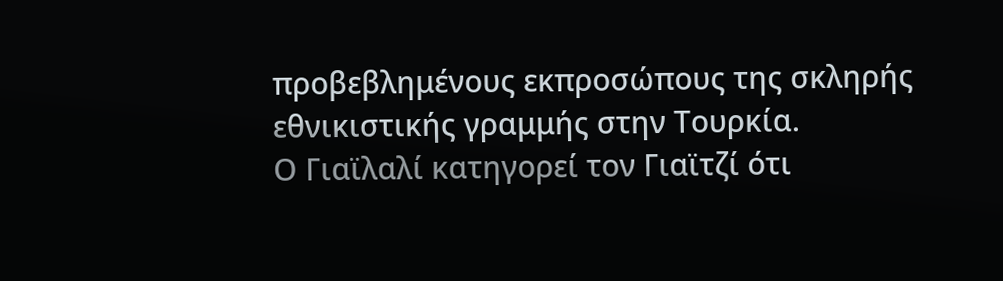προβεβλημένους εκπροσώπους της σκληρής εθνικιστικής γραμμής στην Τουρκία.
Ο Γιαϊλαλί κατηγορεί τον Γιαϊτζί ότι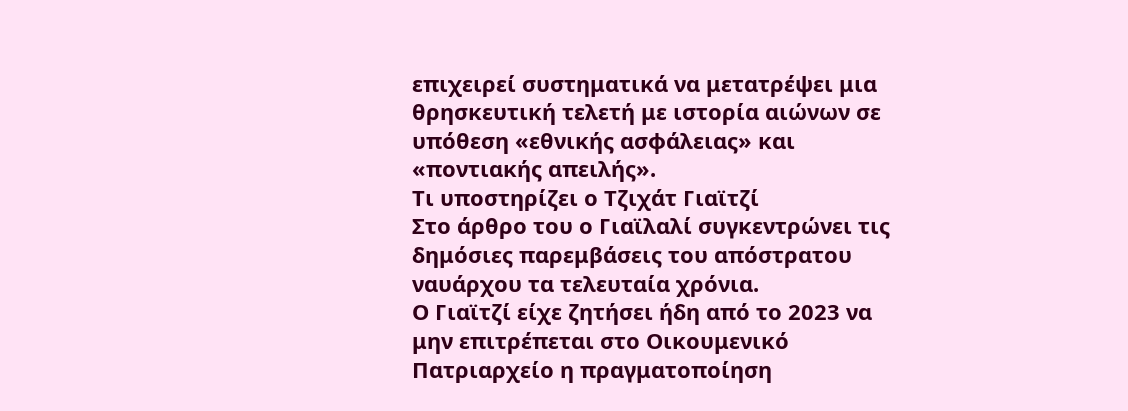επιχειρεί συστηματικά να μετατρέψει μια θρησκευτική τελετή με ιστορία αιώνων σε υπόθεση «εθνικής ασφάλειας» και «ποντιακής απειλής».
Τι υποστηρίζει ο Τζιχάτ Γιαϊτζί
Στο άρθρο του ο Γιαϊλαλί συγκεντρώνει τις δημόσιες παρεμβάσεις του απόστρατου ναυάρχου τα τελευταία χρόνια.
Ο Γιαϊτζί είχε ζητήσει ήδη από το 2023 να μην επιτρέπεται στο Οικουμενικό Πατριαρχείο η πραγματοποίηση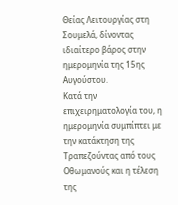Θείας Λειτουργίας στη Σουμελά, δίνοντας ιδιαίτερο βάρος στην ημερομηνία της 15ης Αυγούστου.
Κατά την επιχειρηματολογία του, η ημερομηνία συμπίπτει με την κατάκτηση της Τραπεζούντας από τους Οθωμανούς και η τέλεση της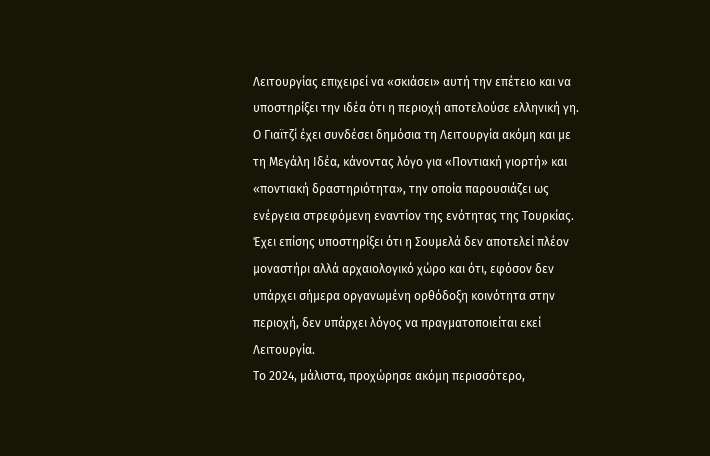Λειτουργίας επιχειρεί να «σκιάσει» αυτή την επέτειο και να υποστηρίξει την ιδέα ότι η περιοχή αποτελούσε ελληνική γη.
Ο Γιαϊτζί έχει συνδέσει δημόσια τη Λειτουργία ακόμη και με τη Μεγάλη Ιδέα, κάνοντας λόγο για «Ποντιακή γιορτή» και «ποντιακή δραστηριότητα», την οποία παρουσιάζει ως ενέργεια στρεφόμενη εναντίον της ενότητας της Τουρκίας.
Έχει επίσης υποστηρίξει ότι η Σουμελά δεν αποτελεί πλέον μοναστήρι αλλά αρχαιολογικό χώρο και ότι, εφόσον δεν υπάρχει σήμερα οργανωμένη ορθόδοξη κοινότητα στην περιοχή, δεν υπάρχει λόγος να πραγματοποιείται εκεί Λειτουργία.
Το 2024, μάλιστα, προχώρησε ακόμη περισσότερο,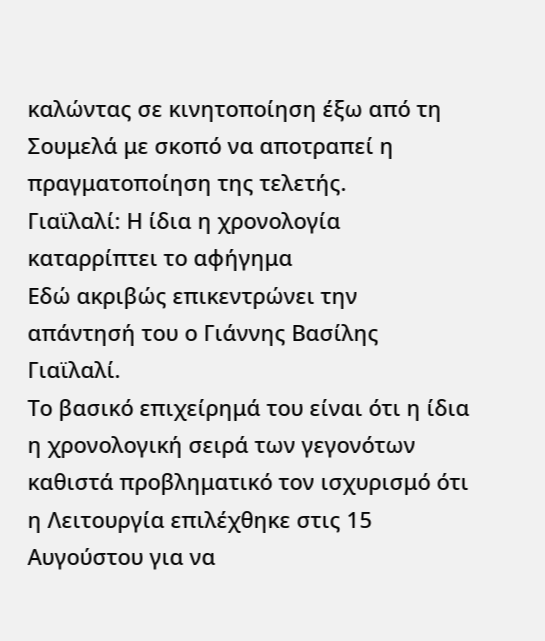καλώντας σε κινητοποίηση έξω από τη Σουμελά με σκοπό να αποτραπεί η πραγματοποίηση της τελετής.
Γιαϊλαλί: Η ίδια η χρονολογία καταρρίπτει το αφήγημα
Εδώ ακριβώς επικεντρώνει την απάντησή του ο Γιάννης Βασίλης Γιαϊλαλί.
Το βασικό επιχείρημά του είναι ότι η ίδια η χρονολογική σειρά των γεγονότων καθιστά προβληματικό τον ισχυρισμό ότι η Λειτουργία επιλέχθηκε στις 15 Αυγούστου για να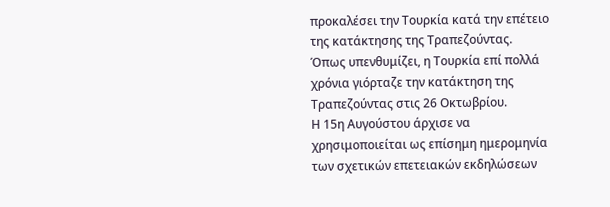προκαλέσει την Τουρκία κατά την επέτειο της κατάκτησης της Τραπεζούντας.
Όπως υπενθυμίζει, η Τουρκία επί πολλά χρόνια γιόρταζε την κατάκτηση της Τραπεζούντας στις 26 Οκτωβρίου.
Η 15η Αυγούστου άρχισε να χρησιμοποιείται ως επίσημη ημερομηνία των σχετικών επετειακών εκδηλώσεων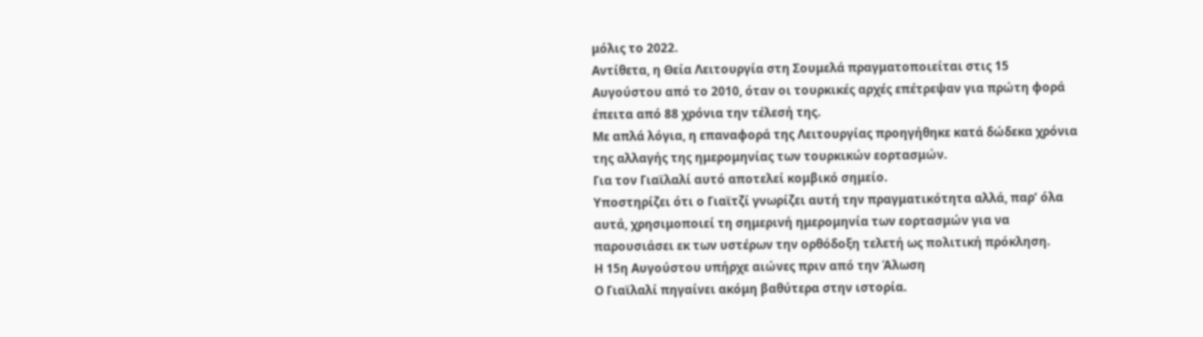μόλις το 2022.
Αντίθετα, η Θεία Λειτουργία στη Σουμελά πραγματοποιείται στις 15 Αυγούστου από το 2010, όταν οι τουρκικές αρχές επέτρεψαν για πρώτη φορά έπειτα από 88 χρόνια την τέλεσή της.
Με απλά λόγια, η επαναφορά της Λειτουργίας προηγήθηκε κατά δώδεκα χρόνια της αλλαγής της ημερομηνίας των τουρκικών εορτασμών.
Για τον Γιαϊλαλί αυτό αποτελεί κομβικό σημείο.
Υποστηρίζει ότι ο Γιαϊτζί γνωρίζει αυτή την πραγματικότητα αλλά, παρ’ όλα αυτά, χρησιμοποιεί τη σημερινή ημερομηνία των εορτασμών για να παρουσιάσει εκ των υστέρων την ορθόδοξη τελετή ως πολιτική πρόκληση.
Η 15η Αυγούστου υπήρχε αιώνες πριν από την Άλωση
Ο Γιαϊλαλί πηγαίνει ακόμη βαθύτερα στην ιστορία.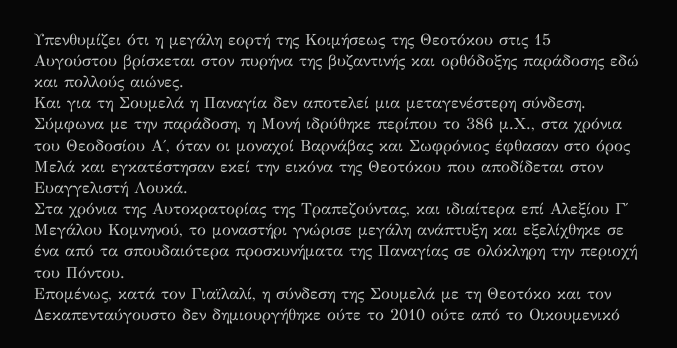Υπενθυμίζει ότι η μεγάλη εορτή της Κοιμήσεως της Θεοτόκου στις 15 Αυγούστου βρίσκεται στον πυρήνα της βυζαντινής και ορθόδοξης παράδοσης εδώ και πολλούς αιώνες.
Και για τη Σουμελά η Παναγία δεν αποτελεί μια μεταγενέστερη σύνδεση.
Σύμφωνα με την παράδοση, η Μονή ιδρύθηκε περίπου το 386 μ.Χ., στα χρόνια του Θεοδοσίου Α΄, όταν οι μοναχοί Βαρνάβας και Σωφρόνιος έφθασαν στο όρος Μελά και εγκατέστησαν εκεί την εικόνα της Θεοτόκου που αποδίδεται στον Ευαγγελιστή Λουκά.
Στα χρόνια της Αυτοκρατορίας της Τραπεζούντας, και ιδιαίτερα επί Αλεξίου Γ΄ Μεγάλου Κομνηνού, το μοναστήρι γνώρισε μεγάλη ανάπτυξη και εξελίχθηκε σε ένα από τα σπουδαιότερα προσκυνήματα της Παναγίας σε ολόκληρη την περιοχή του Πόντου.
Επομένως, κατά τον Γιαϊλαλί, η σύνδεση της Σουμελά με τη Θεοτόκο και τον Δεκαπενταύγουστο δεν δημιουργήθηκε ούτε το 2010 ούτε από το Οικουμενικό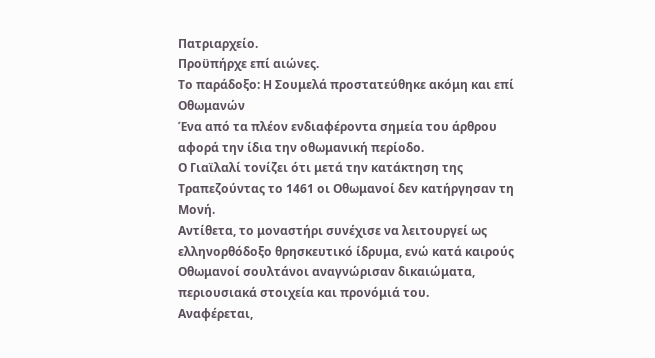Πατριαρχείο.
Προϋπήρχε επί αιώνες.
Το παράδοξο: Η Σουμελά προστατεύθηκε ακόμη και επί Οθωμανών
Ένα από τα πλέον ενδιαφέροντα σημεία του άρθρου αφορά την ίδια την οθωμανική περίοδο.
Ο Γιαϊλαλί τονίζει ότι μετά την κατάκτηση της Τραπεζούντας το 1461 οι Οθωμανοί δεν κατήργησαν τη Μονή.
Αντίθετα, το μοναστήρι συνέχισε να λειτουργεί ως ελληνορθόδοξο θρησκευτικό ίδρυμα, ενώ κατά καιρούς Οθωμανοί σουλτάνοι αναγνώρισαν δικαιώματα, περιουσιακά στοιχεία και προνόμιά του.
Αναφέρεται,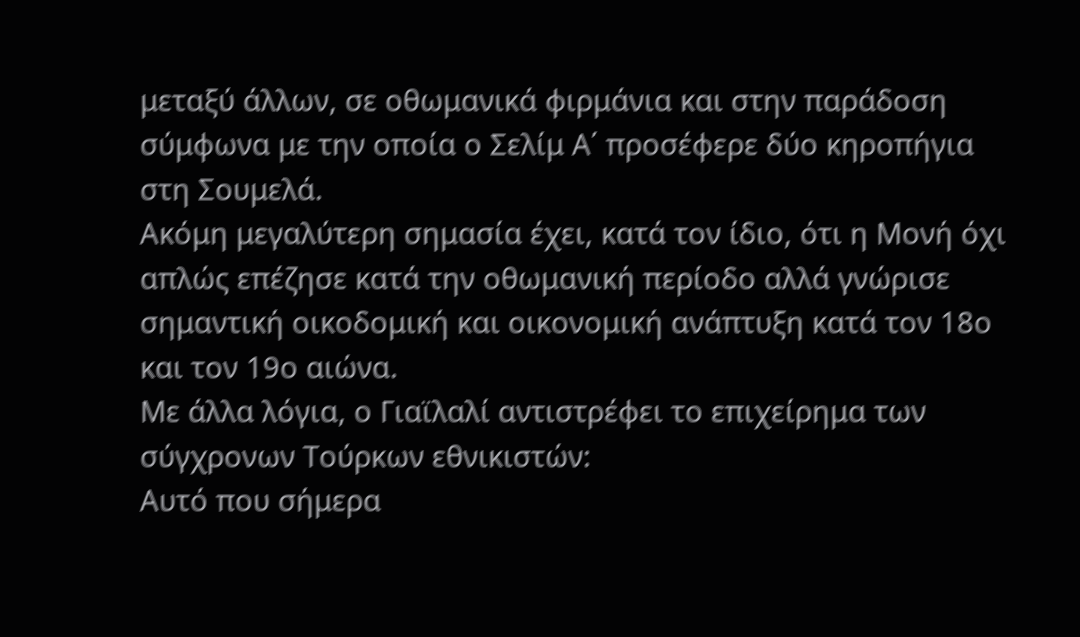μεταξύ άλλων, σε οθωμανικά φιρμάνια και στην παράδοση σύμφωνα με την οποία ο Σελίμ Α΄ προσέφερε δύο κηροπήγια στη Σουμελά.
Ακόμη μεγαλύτερη σημασία έχει, κατά τον ίδιο, ότι η Μονή όχι απλώς επέζησε κατά την οθωμανική περίοδο αλλά γνώρισε σημαντική οικοδομική και οικονομική ανάπτυξη κατά τον 18ο και τον 19ο αιώνα.
Με άλλα λόγια, ο Γιαϊλαλί αντιστρέφει το επιχείρημα των σύγχρονων Τούρκων εθνικιστών:
Αυτό που σήμερα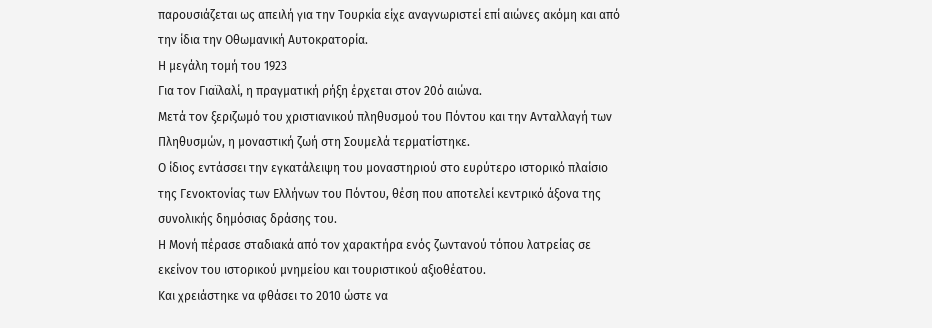παρουσιάζεται ως απειλή για την Τουρκία είχε αναγνωριστεί επί αιώνες ακόμη και από την ίδια την Οθωμανική Αυτοκρατορία.
Η μεγάλη τομή του 1923
Για τον Γιαϊλαλί, η πραγματική ρήξη έρχεται στον 20ό αιώνα.
Μετά τον ξεριζωμό του χριστιανικού πληθυσμού του Πόντου και την Ανταλλαγή των Πληθυσμών, η μοναστική ζωή στη Σουμελά τερματίστηκε.
Ο ίδιος εντάσσει την εγκατάλειψη του μοναστηριού στο ευρύτερο ιστορικό πλαίσιο της Γενοκτονίας των Ελλήνων του Πόντου, θέση που αποτελεί κεντρικό άξονα της συνολικής δημόσιας δράσης του.
Η Μονή πέρασε σταδιακά από τον χαρακτήρα ενός ζωντανού τόπου λατρείας σε εκείνον του ιστορικού μνημείου και τουριστικού αξιοθέατου.
Και χρειάστηκε να φθάσει το 2010 ώστε να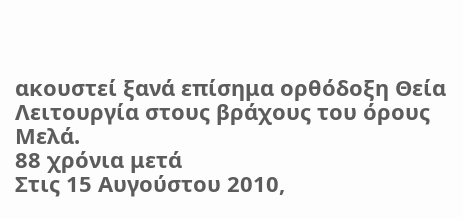ακουστεί ξανά επίσημα ορθόδοξη Θεία Λειτουργία στους βράχους του όρους Μελά.
88 χρόνια μετά
Στις 15 Αυγούστου 2010,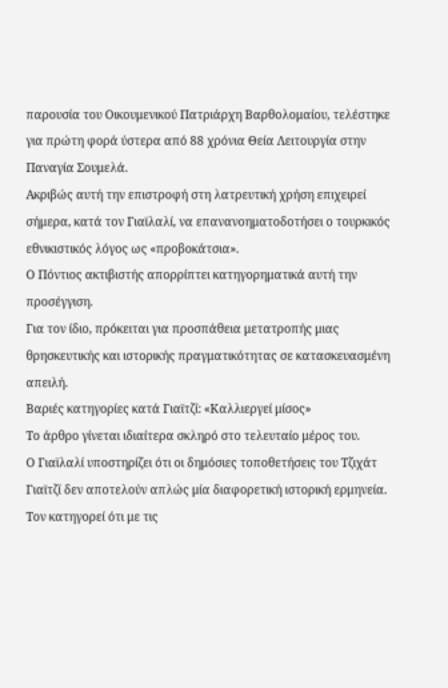παρουσία του Οικουμενικού Πατριάρχη Βαρθολομαίου, τελέστηκε για πρώτη φορά ύστερα από 88 χρόνια Θεία Λειτουργία στην Παναγία Σουμελά.
Ακριβώς αυτή την επιστροφή στη λατρευτική χρήση επιχειρεί σήμερα, κατά τον Γιαϊλαλί, να επανανοηματοδοτήσει ο τουρκικός εθνικιστικός λόγος ως «προβοκάτσια».
Ο Πόντιος ακτιβιστής απορρίπτει κατηγορηματικά αυτή την προσέγγιση.
Για τον ίδιο, πρόκειται για προσπάθεια μετατροπής μιας θρησκευτικής και ιστορικής πραγματικότητας σε κατασκευασμένη απειλή.
Βαριές κατηγορίες κατά Γιαϊτζί: «Καλλιεργεί μίσος»
Το άρθρο γίνεται ιδιαίτερα σκληρό στο τελευταίο μέρος του.
Ο Γιαϊλαλί υποστηρίζει ότι οι δημόσιες τοποθετήσεις του Τζιχάτ Γιαϊτζί δεν αποτελούν απλώς μία διαφορετική ιστορική ερμηνεία.
Τον κατηγορεί ότι με τις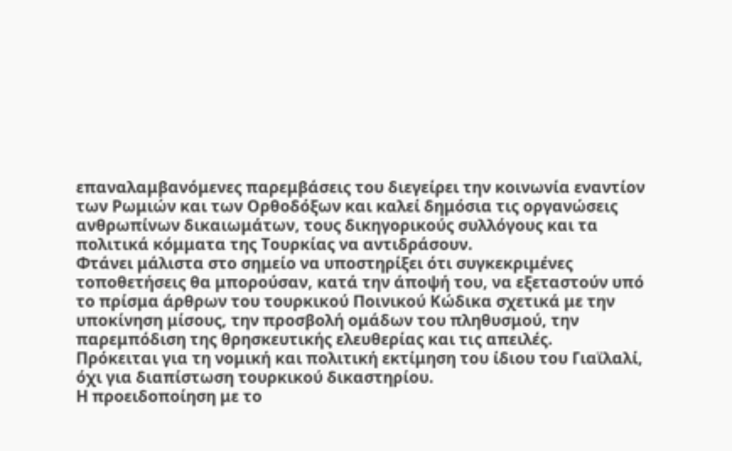επαναλαμβανόμενες παρεμβάσεις του διεγείρει την κοινωνία εναντίον των Ρωμιών και των Ορθοδόξων και καλεί δημόσια τις οργανώσεις ανθρωπίνων δικαιωμάτων, τους δικηγορικούς συλλόγους και τα πολιτικά κόμματα της Τουρκίας να αντιδράσουν.
Φτάνει μάλιστα στο σημείο να υποστηρίξει ότι συγκεκριμένες τοποθετήσεις θα μπορούσαν, κατά την άποψή του, να εξεταστούν υπό το πρίσμα άρθρων του τουρκικού Ποινικού Κώδικα σχετικά με την υποκίνηση μίσους, την προσβολή ομάδων του πληθυσμού, την παρεμπόδιση της θρησκευτικής ελευθερίας και τις απειλές.
Πρόκειται για τη νομική και πολιτική εκτίμηση του ίδιου του Γιαϊλαλί, όχι για διαπίστωση τουρκικού δικαστηρίου.
Η προειδοποίηση με το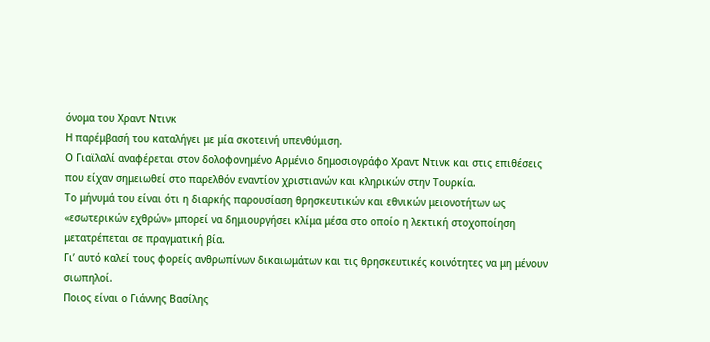όνομα του Χραντ Ντινκ
Η παρέμβασή του καταλήγει με μία σκοτεινή υπενθύμιση.
Ο Γιαϊλαλί αναφέρεται στον δολοφονημένο Αρμένιο δημοσιογράφο Χραντ Ντινκ και στις επιθέσεις που είχαν σημειωθεί στο παρελθόν εναντίον χριστιανών και κληρικών στην Τουρκία.
Το μήνυμά του είναι ότι η διαρκής παρουσίαση θρησκευτικών και εθνικών μειονοτήτων ως «εσωτερικών εχθρών» μπορεί να δημιουργήσει κλίμα μέσα στο οποίο η λεκτική στοχοποίηση μετατρέπεται σε πραγματική βία.
Γι’ αυτό καλεί τους φορείς ανθρωπίνων δικαιωμάτων και τις θρησκευτικές κοινότητες να μη μένουν σιωπηλοί.
Ποιος είναι ο Γιάννης Βασίλης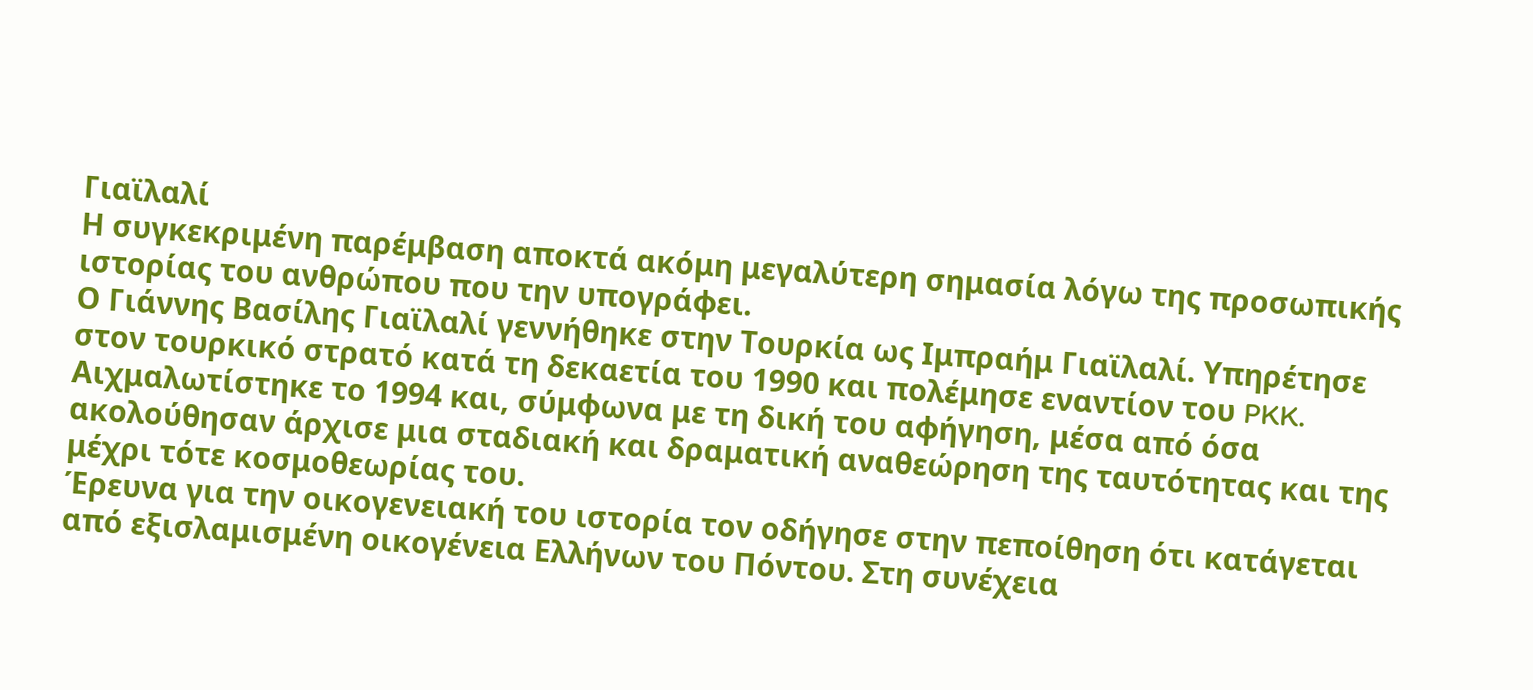Γιαϊλαλί
Η συγκεκριμένη παρέμβαση αποκτά ακόμη μεγαλύτερη σημασία λόγω της προσωπικής ιστορίας του ανθρώπου που την υπογράφει.
Ο Γιάννης Βασίλης Γιαϊλαλί γεννήθηκε στην Τουρκία ως Ιμπραήμ Γιαϊλαλί. Υπηρέτησε στον τουρκικό στρατό κατά τη δεκαετία του 1990 και πολέμησε εναντίον του PKK. Αιχμαλωτίστηκε το 1994 και, σύμφωνα με τη δική του αφήγηση, μέσα από όσα ακολούθησαν άρχισε μια σταδιακή και δραματική αναθεώρηση της ταυτότητας και της μέχρι τότε κοσμοθεωρίας του.
Έρευνα για την οικογενειακή του ιστορία τον οδήγησε στην πεποίθηση ότι κατάγεται από εξισλαμισμένη οικογένεια Ελλήνων του Πόντου. Στη συνέχεια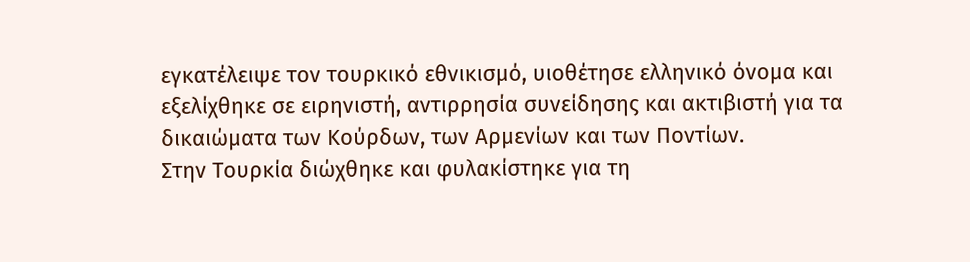εγκατέλειψε τον τουρκικό εθνικισμό, υιοθέτησε ελληνικό όνομα και εξελίχθηκε σε ειρηνιστή, αντιρρησία συνείδησης και ακτιβιστή για τα δικαιώματα των Κούρδων, των Αρμενίων και των Ποντίων.
Στην Τουρκία διώχθηκε και φυλακίστηκε για τη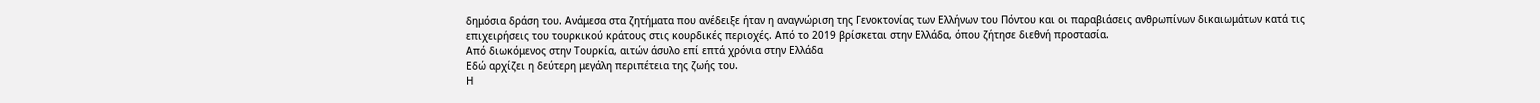δημόσια δράση του. Ανάμεσα στα ζητήματα που ανέδειξε ήταν η αναγνώριση της Γενοκτονίας των Ελλήνων του Πόντου και οι παραβιάσεις ανθρωπίνων δικαιωμάτων κατά τις επιχειρήσεις του τουρκικού κράτους στις κουρδικές περιοχές. Από το 2019 βρίσκεται στην Ελλάδα, όπου ζήτησε διεθνή προστασία.
Από διωκόμενος στην Τουρκία, αιτών άσυλο επί επτά χρόνια στην Ελλάδα
Εδώ αρχίζει η δεύτερη μεγάλη περιπέτεια της ζωής του.
Η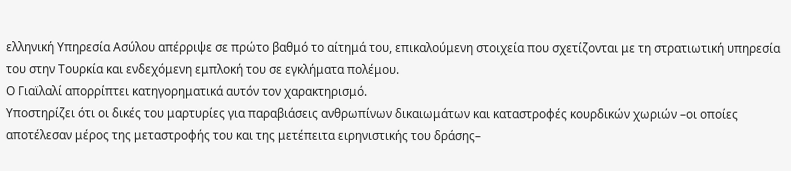ελληνική Υπηρεσία Ασύλου απέρριψε σε πρώτο βαθμό το αίτημά του, επικαλούμενη στοιχεία που σχετίζονται με τη στρατιωτική υπηρεσία του στην Τουρκία και ενδεχόμενη εμπλοκή του σε εγκλήματα πολέμου.
Ο Γιαϊλαλί απορρίπτει κατηγορηματικά αυτόν τον χαρακτηρισμό.
Υποστηρίζει ότι οι δικές του μαρτυρίες για παραβιάσεις ανθρωπίνων δικαιωμάτων και καταστροφές κουρδικών χωριών –οι οποίες αποτέλεσαν μέρος της μεταστροφής του και της μετέπειτα ειρηνιστικής του δράσης–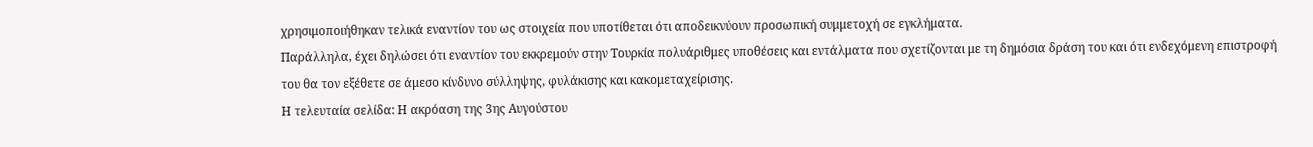χρησιμοποιήθηκαν τελικά εναντίον του ως στοιχεία που υποτίθεται ότι αποδεικνύουν προσωπική συμμετοχή σε εγκλήματα.
Παράλληλα, έχει δηλώσει ότι εναντίον του εκκρεμούν στην Τουρκία πολυάριθμες υποθέσεις και εντάλματα που σχετίζονται με τη δημόσια δράση του και ότι ενδεχόμενη επιστροφή του θα τον εξέθετε σε άμεσο κίνδυνο σύλληψης, φυλάκισης και κακομεταχείρισης.
Η τελευταία σελίδα: Η ακρόαση της 3ης Αυγούστου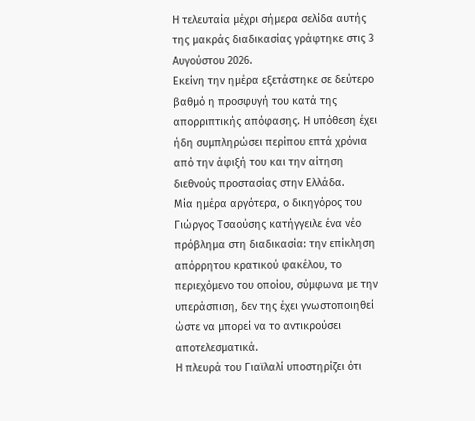Η τελευταία μέχρι σήμερα σελίδα αυτής της μακράς διαδικασίας γράφτηκε στις 3 Αυγούστου 2026.
Εκείνη την ημέρα εξετάστηκε σε δεύτερο βαθμό η προσφυγή του κατά της απορριπτικής απόφασης. Η υπόθεση έχει ήδη συμπληρώσει περίπου επτά χρόνια από την άφιξή του και την αίτηση διεθνούς προστασίας στην Ελλάδα.
Μία ημέρα αργότερα, ο δικηγόρος του Γιώργος Τσαούσης κατήγγειλε ένα νέο πρόβλημα στη διαδικασία: την επίκληση απόρρητου κρατικού φακέλου, το περιεχόμενο του οποίου, σύμφωνα με την υπεράσπιση, δεν της έχει γνωστοποιηθεί ώστε να μπορεί να το αντικρούσει αποτελεσματικά.
Η πλευρά του Γιαϊλαλί υποστηρίζει ότι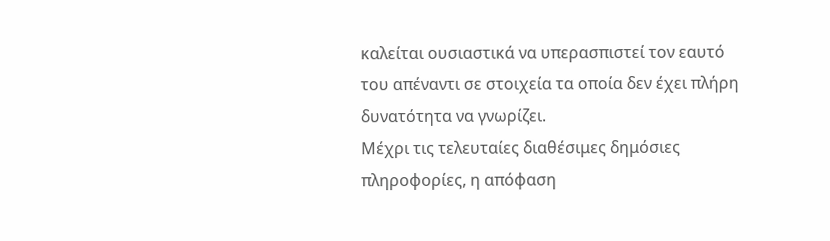καλείται ουσιαστικά να υπερασπιστεί τον εαυτό του απέναντι σε στοιχεία τα οποία δεν έχει πλήρη δυνατότητα να γνωρίζει.
Μέχρι τις τελευταίες διαθέσιμες δημόσιες πληροφορίες, η απόφαση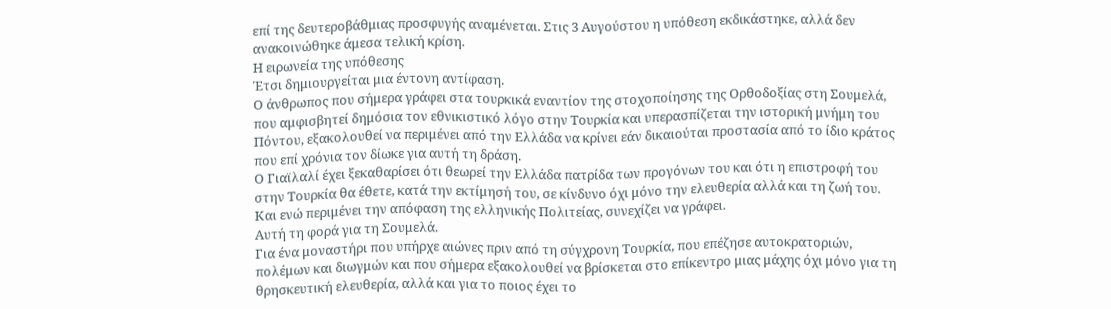επί της δευτεροβάθμιας προσφυγής αναμένεται. Στις 3 Αυγούστου η υπόθεση εκδικάστηκε, αλλά δεν ανακοινώθηκε άμεσα τελική κρίση.
Η ειρωνεία της υπόθεσης
Έτσι δημιουργείται μια έντονη αντίφαση.
Ο άνθρωπος που σήμερα γράφει στα τουρκικά εναντίον της στοχοποίησης της Ορθοδοξίας στη Σουμελά, που αμφισβητεί δημόσια τον εθνικιστικό λόγο στην Τουρκία και υπερασπίζεται την ιστορική μνήμη του Πόντου, εξακολουθεί να περιμένει από την Ελλάδα να κρίνει εάν δικαιούται προστασία από το ίδιο κράτος που επί χρόνια τον δίωκε για αυτή τη δράση.
Ο Γιαϊλαλί έχει ξεκαθαρίσει ότι θεωρεί την Ελλάδα πατρίδα των προγόνων του και ότι η επιστροφή του στην Τουρκία θα έθετε, κατά την εκτίμησή του, σε κίνδυνο όχι μόνο την ελευθερία αλλά και τη ζωή του.
Και ενώ περιμένει την απόφαση της ελληνικής Πολιτείας, συνεχίζει να γράφει.
Αυτή τη φορά για τη Σουμελά.
Για ένα μοναστήρι που υπήρχε αιώνες πριν από τη σύγχρονη Τουρκία, που επέζησε αυτοκρατοριών, πολέμων και διωγμών και που σήμερα εξακολουθεί να βρίσκεται στο επίκεντρο μιας μάχης όχι μόνο για τη θρησκευτική ελευθερία, αλλά και για το ποιος έχει το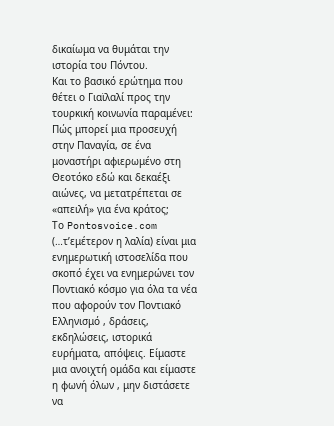δικαίωμα να θυμάται την ιστορία του Πόντου.
Και το βασικό ερώτημα που θέτει ο Γιαϊλαλί προς την τουρκική κοινωνία παραμένει:
Πώς μπορεί μια προσευχή στην Παναγία, σε ένα μοναστήρι αφιερωμένο στη Θεοτόκο εδώ και δεκαέξι αιώνες, να μετατρέπεται σε «απειλή» για ένα κράτος;
Το Pontosvoice.com (…τ’εμέτερον η λαλία) είναι μια ενημερωτική ιστοσελίδα που σκοπό έχει να ενημερώνει τον Ποντιακό κόσμο για όλα τα νέα που αφορούν τον Ποντιακό Ελληνισμό , δράσεις, εκδηλώσεις, ιστορικά ευρήματα, απόψεις. Είμαστε μια ανοιχτή ομάδα και είμαστε η φωνή όλων , μην διστάσετε να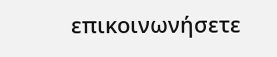επικοινωνήσετε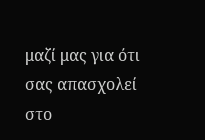μαζί μας για ότι σας απασχολεί στο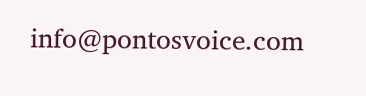info@pontosvoice.com